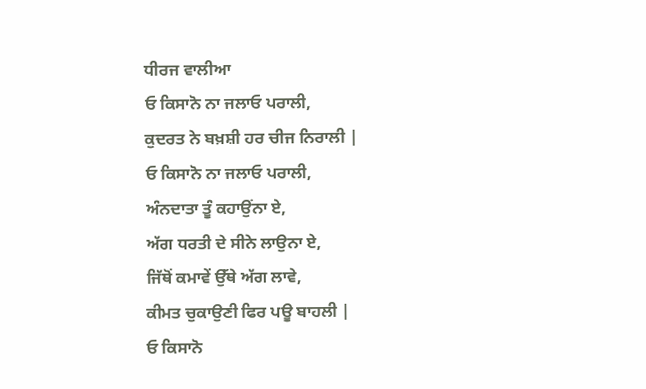ਧੀਰਜ ਵਾਲੀਆ
ਓ ਕਿਸਾਨੋ ਨਾ ਜਲਾਓ ਪਰਾਲੀ,
ਕੁਦਰਤ ਨੇ ਬਖ਼ਸ਼ੀ ਹਰ ਚੀਜ ਨਿਰਾਲੀ |
ਓ ਕਿਸਾਨੋ ਨਾ ਜਲਾਓ ਪਰਾਲੀ,
ਅੰਨਦਾਤਾ ਤੂੰ ਕਹਾਉਂਨਾ ਏ,
ਅੱਗ ਧਰਤੀ ਦੇ ਸੀਨੇ ਲਾਉਨਾ ਏ,
ਜਿੱਥੋਂ ਕਮਾਵੇਂ ਉੱਥੇ ਅੱਗ ਲਾਵੇ,
ਕੀਮਤ ਚੁਕਾਉਣੀ ਫਿਰ ਪਊ ਬਾਹਲੀ |
ਓ ਕਿਸਾਨੋ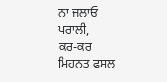ਨਾ ਜਲਾਓ ਪਰਾਲੀ,
ਕਰ-ਕਰ ਮਿਹਨਤ ਫਸਲ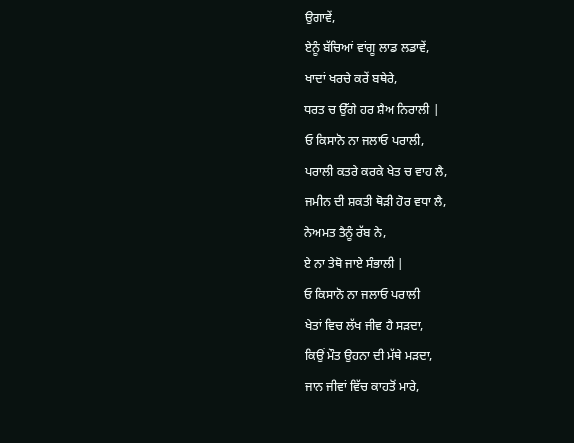ਉਗਾਵੇਂ,
ਏਨੂੰ ਬੱਚਿਆਂ ਵਾਂਗੂ ਲਾਡ ਲਡਾਵੇਂ,
ਖਾਦਾਂ ਖਰਚੇ ਕਰੇਂ ਬਥੇਰੇ,
ਧਰਤ ਚ ਉੱਗੇ ਹਰ ਸ਼ੈਅ ਨਿਰਾਲੀ |
ਓ ਕਿਸਾਨੋ ਨਾ ਜਲਾਓ ਪਰਾਲੀ,
ਪਰਾਲੀ ਕਤਰੇ ਕਰਕੇ ਖੇਤ ਚ ਵਾਹ ਲੈ,
ਜਮੀਨ ਦੀ ਸ਼ਕਤੀ ਥੋੜੀ ਹੋਰ ਵਧਾ ਲੈ,
ਨੇਅਮਤ ਤੈਨੂੰ ਰੱਬ ਨੇ,
ਏ ਨਾ ਤੇਥੋ ਜਾਏ ਸੰਭਾਲੀ |
ਓ ਕਿਸਾਨੋ ਨਾ ਜਲਾਓ ਪਰਾਲੀ
ਖੇਤਾਂ ਵਿਚ ਲੱਖ ਜੀਵ ਹੈ ਸੜਦਾ,
ਕਿਉਂ ਮੌਤ ਉਹਨਾ ਦੀ ਮੱਥੇ ਮੜਦਾ,
ਜਾਨ ਜੀਵਾਂ ਵਿੱਚ ਕਾਹਤੋਂ ਮਾਰੇ,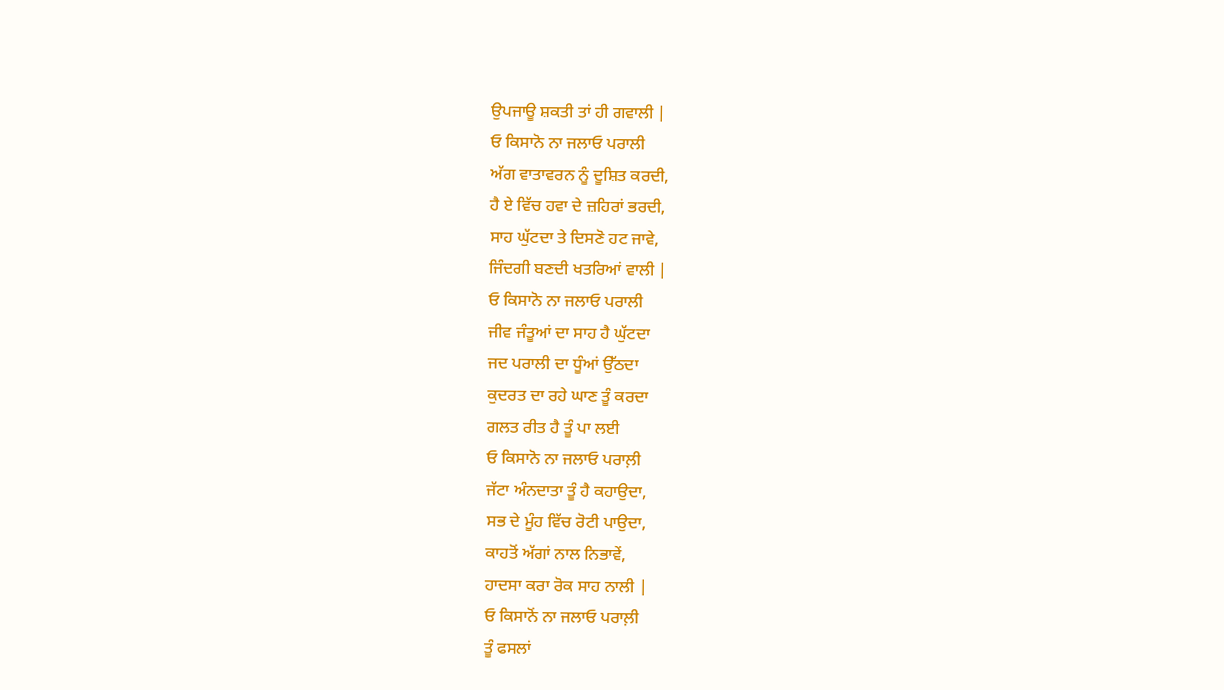ਉਪਜਾਊ ਸ਼ਕਤੀ ਤਾਂ ਹੀ ਗਵਾਲੀ |
ਓ ਕਿਸਾਨੋ ਨਾ ਜਲਾਓ ਪਰਾਲੀ
ਅੱਗ ਵਾਤਾਵਰਨ ਨੂੰ ਦੂਸ਼ਿਤ ਕਰਦੀ,
ਹੈ ਏ ਵਿੱਚ ਹਵਾ ਦੇ ਜ਼ਹਿਰਾਂ ਭਰਦੀ,
ਸਾਹ ਘੁੱਟਦਾ ਤੇ ਦਿਸਣੋ ਹਟ ਜਾਵੇ,
ਜਿੰਦਗੀ ਬਣਦੀ ਖਤਰਿਆਂ ਵਾਲੀ |
ਓ ਕਿਸਾਨੋ ਨਾ ਜਲਾਓ ਪਰਾਲੀ
ਜੀਵ ਜੰਤੂਆਂ ਦਾ ਸਾਹ ਹੈ ਘੁੱਟਦਾ
ਜਦ ਪਰਾਲੀ ਦਾ ਧੂੰਆਂ ਉੱਠਦਾ
ਕੁਦਰਤ ਦਾ ਰਹੇ ਘਾਣ ਤੂੰ ਕਰਦਾ
ਗਲਤ ਰੀਤ ਹੈ ਤੂੰ ਪਾ ਲਈ
ਓ ਕਿਸਾਨੋ ਨਾ ਜਲਾਓ ਪਰਾਲ਼ੀ
ਜੱਟਾ ਅੰਨਦਾਤਾ ਤੂੰ ਹੈ ਕਹਾਉਦਾ,
ਸਭ ਦੇ ਮੂੰਹ ਵਿੱਚ ਰੋਟੀ ਪਾਉਦਾ,
ਕਾਹਤੋਂ ਅੱਗਾਂ ਨਾਲ ਨਿਭਾਵੇਂ,
ਹਾਦਸਾ ਕਰਾ ਰੋਕ ਸਾਹ ਨਾਲੀ |
ਓ ਕਿਸਾਨੋਂ ਨਾ ਜਲਾਓ ਪਰਾਲ਼ੀ
ਤੂੰ ਫਸਲਾਂ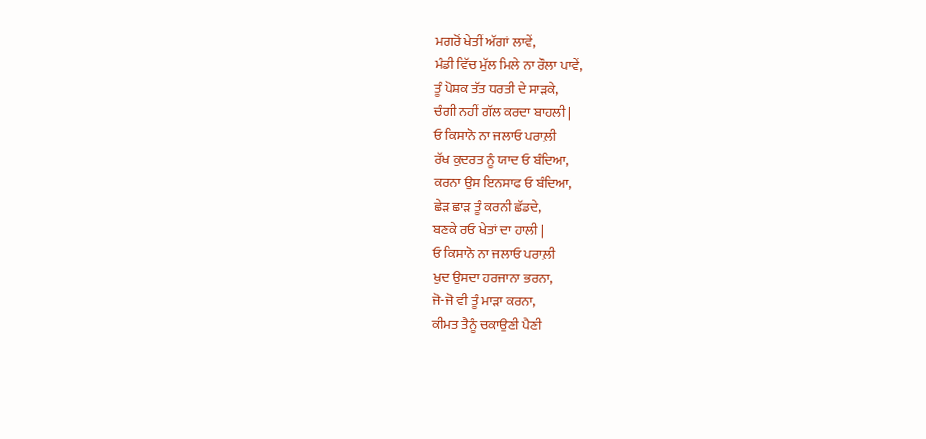ਮਗਰੋਂ ਖੇਤੀਂ ਅੱਗਾਂ ਲਾਵੇਂ,
ਮੰਡੀ ਵਿੱਚ ਮੁੱਲ ਮਿਲੇ ਨਾ ਰੌਲਾ ਪਾਵੇਂ,
ਤੂੰ ਪੋਸ਼ਕ ਤੱਤ ਧਰਤੀ ਦੇ ਸਾੜਕੇ,
ਚੰਗੀ ਨਹੀਂ ਗੱਲ ਕਰਦਾ ਬਾਹਲੀ |
ਓ ਕਿਸਾਨੋ ਨਾ ਜਲਾਓ ਪਰਾਲ਼ੀ
ਰੱਖ ਕੁਦਰਤ ਨੂੰ ਯਾਦ ਓ ਬੰਦਿਆ,
ਕਰਨਾ ਉਸ ਇਨਸਾਫ ਓ ਬੰਦਿਆ,
ਛੇੜ ਛਾੜ ਤੂੰ ਕਰਨੀ ਛੱਡਦੇ,
ਬਣਕੇ ਰਓ ਖੇਤਾਂ ਦਾ ਹਾਲੀ |
ਓ ਕਿਸਾਨੋ ਨਾ ਜਲਾਓ ਪਰਾਲ਼ੀ
ਖੁਦ ਉਸਦਾ ਹਰਜਾਨਾ ਭਰਨਾ,
ਜੋ-ਜੋ ਵੀ ਤੂੰ ਮਾੜਾ ਕਰਨਾ,
ਕੀਮਤ ਤੈਨੂੰ ਚਕਾਉਣੀ ਪੈਣੀ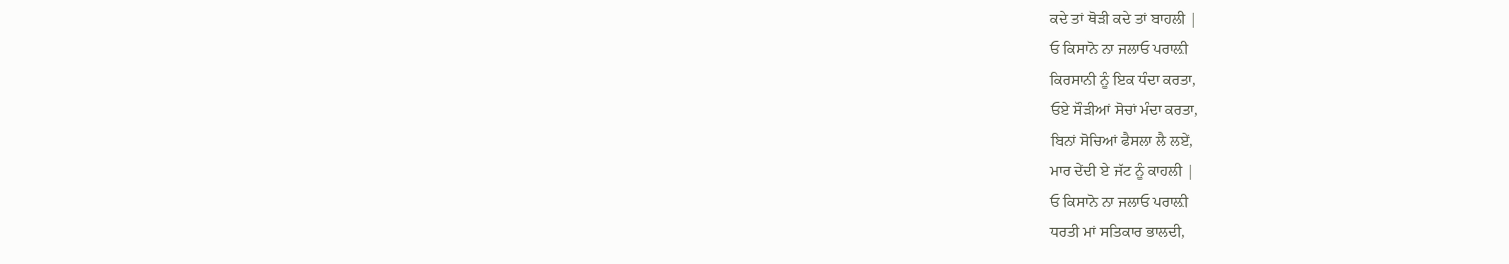ਕਦੇ ਤਾਂ ਥੋੜੀ ਕਦੇ ਤਾਂ ਬਾਹਲੀ |
ਓ ਕਿਸਾਨੋ ਨਾ ਜਲਾਓ ਪਰਾਲ਼ੀ
ਕਿਰਸਾਨੀ ਨੂੰ ਇਕ ਧੰਦਾ ਕਰਤਾ,
ਓਏ ਸੌੜੀਆਂ ਸੋਚਾਂ ਮੰਦਾ ਕਰਤਾ,
ਬਿਨਾਂ ਸੋਚਿਆਂ ਫੈਸਲਾ ਲੈ ਲਏਂ,
ਮਾਰ ਦੇਂਦੀ ਏ ਜੱਟ ਨੂੰ ਕਾਹਲੀ |
ਓ ਕਿਸਾਨੋ ਨਾ ਜਲਾਓ ਪਰਾਲ਼ੀ
ਧਰਤੀ ਮਾਂ ਸਤਿਕਾਰ ਭਾਲਦੀ,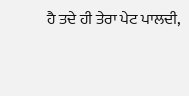ਹੈ ਤਦੇ ਹੀ ਤੇਰਾ ਪੇਟ ਪਾਲਦੀ,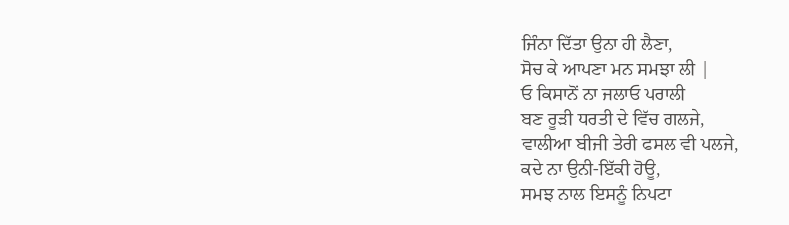ਜਿੰਨਾ ਦਿੱਤਾ ਉਨਾ ਹੀ ਲੈਣਾ,
ਸੋਚ ਕੇ ਆਪਣਾ ਮਨ ਸਮਝਾ ਲੀ |
ਓ ਕਿਸਾਨੋਂ ਨਾ ਜਲਾਓ ਪਰਾਲੀ
ਬਣ ਰੂੜੀ ਧਰਤੀ ਦੇ ਵਿੱਚ ਗਲਜੇ,
ਵਾਲੀਆ ਬੀਜੀ ਤੇਰੀ ਫਸਲ ਵੀ ਪਲਜੇ,
ਕਦੇ ਨਾ ਉਨੀ-ਇੱਕੀ ਹੋਊ,
ਸਮਝ ਨਾਲ ਇਸਨੂੰ ਨਿਪਟਾ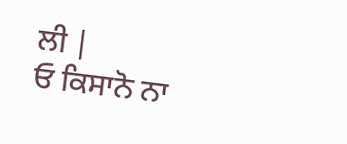ਲੀ |
ਓ ਕਿਸਾਨੋ ਨਾ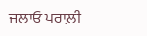ਜਲਾਓ ਪਰਾਲ਼ੀ